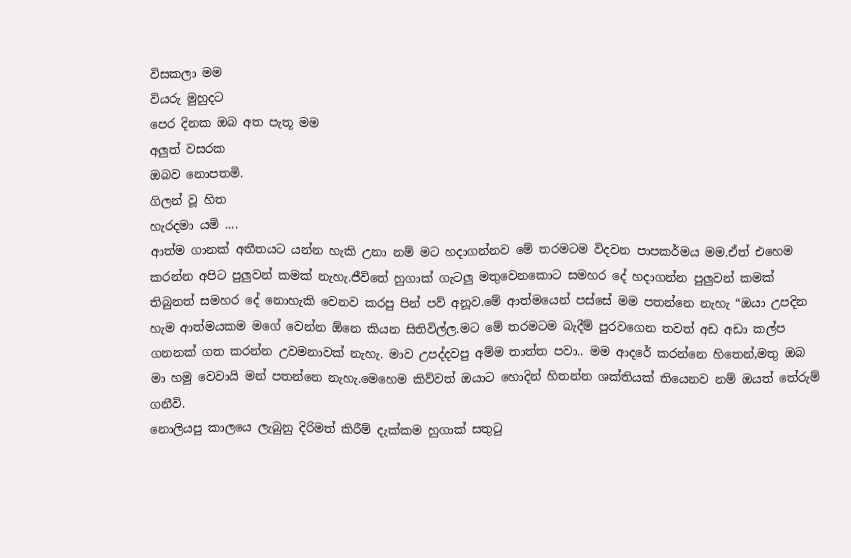විසකලා මම
වියරු මුහුදට
පෙර දිනක ඔබ අත පැතූ මම
අලුත් වසරක
ඔබව නොපතමි.
ගිලන් වූ හිත
හැරදමා යමි ....
ආත්ම ගානක් අතීතයට යන්න හැකි උනා නම් මට හදාගන්නව මේ තරමටම විදවන පාපකර්මය මම.ඒත් එහෙම කරන්න අපිට පුලුවන් කමක් නැහැ.ජීවිතේ හුගාක් ගැටලු මතුවෙනකොට සමහර දේ හදාගන්න පුලුවන් කමක් තිබුනත් සමහර දේ නොහැකි වෙනව කරපු පින් පව් අනූව.මේ ආත්මයෙන් පස්සේ මම පතන්නෙ නැහැ “ඔයා උපදින හැම ආත්මයකම මගේ වෙන්න ඕනෙ කියන සිතිවිල්ල.මට මේ තරමටම බැදීම් පුරවගෙන තවත් අඩ අඩා කල්ප ගනනක් ගත කරන්න උවමනාවක් නැහැ. මාව උපද්දවපු අම්ම තාත්ත පවා.. මම ආදරේ කරන්නෙ හිතෙන්,මතු ඔබ මා හමු වෙවායි මන් පතන්නෙ නැහැ.මෙහෙම කිව්වත් ඔයාට හොදින් හිතන්න ශක්තියක් තියෙනව නම් ඔයත් තේරුම් ගනීවි.
නොලියපු කාලයෙ ලැබුනු දිරිමත් කිරීම් දැක්කම හුගාක් සතුටු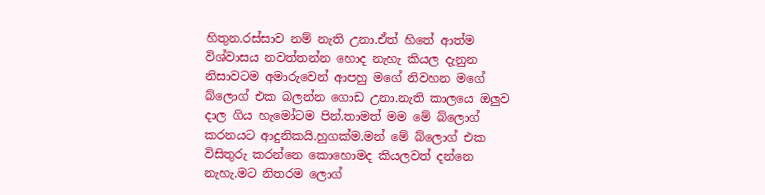හිතුන.රස්සාව නම් නැති උනා.ඒත් හිතේ ආත්ම විශ්වාසය නවත්තන්න හොද නැහැ කියල දැනුන නිසාවටම අමාරුවෙන් ආපහු මගේ නිවහන මගේ බ්ලොග් එක බලන්න ගොඩ උනා.නැති කාලයෙ ඔලුව දාල ගිය හැමෝටම පින්.තාමත් මම මේ බ්ලොග් කරනයට ආදුනිකයි.හුගක්ම.මන් මේ බ්ලොග් එක විසිතුරු කරන්නෙ කොහොමද කියලවත් දන්නෙ නැහැ.මට නිතරම ලොග්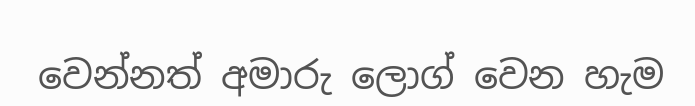වෙන්නත් අමාරු ලොග් වෙන හැම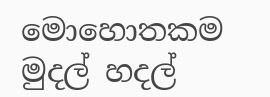මොහොතකම මුදල් හදල්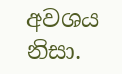අවශය නිසා.